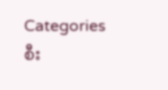Categories
စီး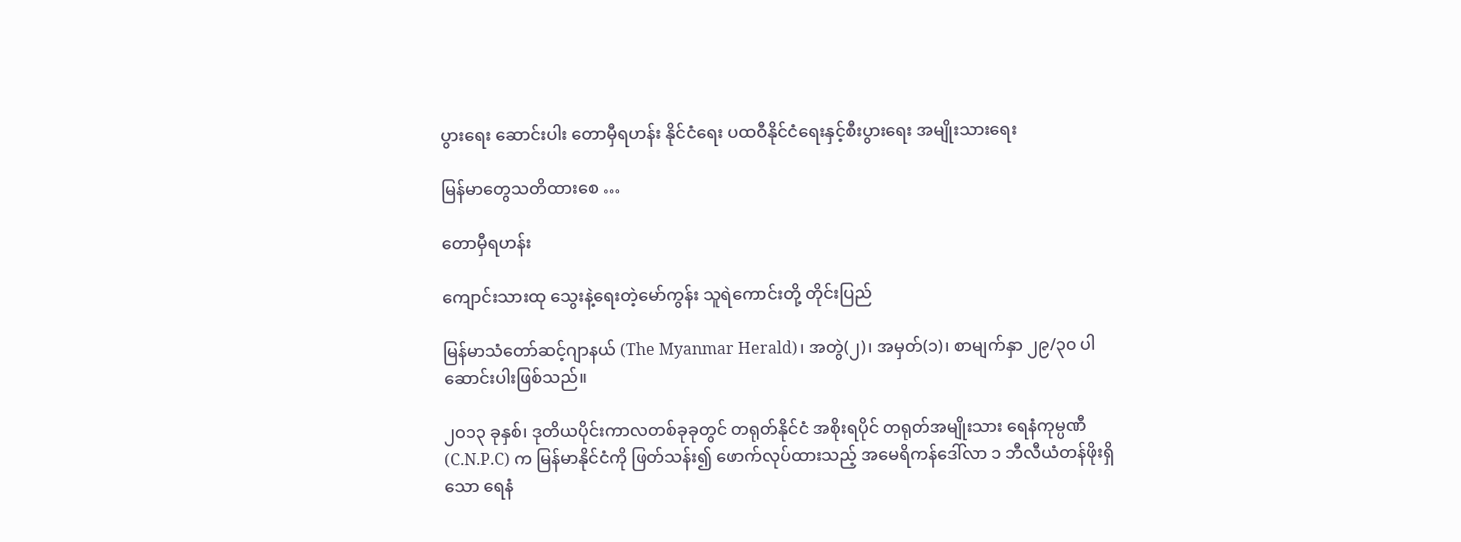ပွားရေး ဆောင်းပါး တောမှီရဟန်း နိုင်ငံရေး ပထဝီနိုင်ငံရေးနှင့်စီးပွားရေး အမျိုးသားရေး

မြန်မာတွေသတိထားစေ …

တောမှီရဟန်း

ကျောင်းသားထု သွေးနဲ့ရေးတဲ့မော်ကွန်း သူရဲကောင်းတို့ တိုင်းပြည်

မြန်မာသံတော်ဆင့်ဂျာနယ် (The Myanmar Herald)၊ အတွဲ(၂)၊ အမှတ်(၁)၊ စာမျက်နှာ ၂၉/၃၀ ပါ ဆောင်းပါးဖြစ်သည်။

၂ဝ၁၃ ခုနှစ်၊ ဒုတိယပိုင်းကာလတစ်ခုခုတွင် တရုတ်နိုင်ငံ အစိုးရပိုင် တရုတ်အမျိုးသား ရေနံကုမ္ပဏီ (C.N.P.C) က မြန်မာနိုင်ငံကို ဖြတ်သန်း၍ ဖောက်လုပ်ထားသည့် အမေရိကန်ဒေါ်လာ ၁ ဘီလီယံတန်ဖိုးရှိသော ရေနံ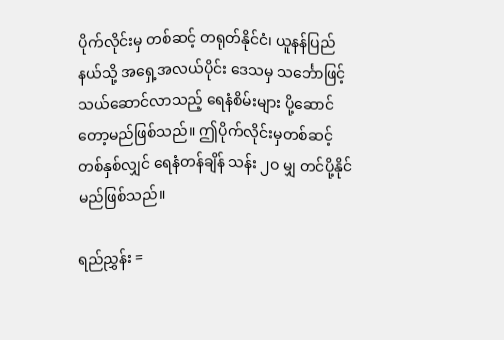ပိုက်လိုင်းမှ တစ်ဆင့် တရုတ်နိုင်ငံ၊ ယူနန်ပြည်နယ်သို့ အရှေ့အလယ်ပိုင်း ဒေသမှ သင်္ဘောဖြင့် သယ်ဆောင်လာသည့် ရေနံစိမ်းများ ပို့ဆောင်တော့မည်ဖြစ်သည်။ ဤပိုက်လိုင်းမှတစ်ဆင့် တစ်နှစ်လျှင် ရေနံတန်ချိန် သန်း ၂ဝ မျှ တင်ပို့နိုင်မည်ဖြစ်သည်။

ရည်ညွှန်း =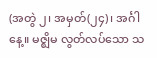(အတွဲ ၂၊ အမှတ်(၂၄)၊ အင်္ဂါနေ့။ မဇ္ဈိမ လွတ်လပ်သော သ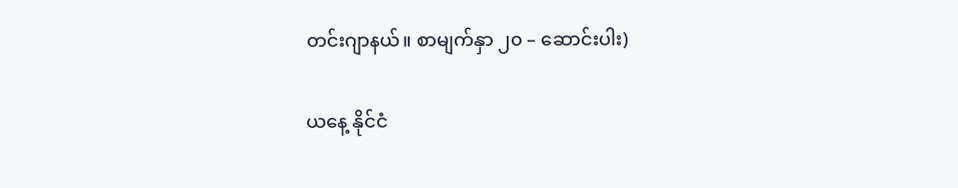တင်းဂျာနယ်။ စာမျက်နှာ ၂၀ – ဆောင်းပါး)

ယနေ့ နိုင်ငံ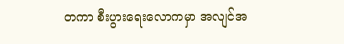တကာ စီးပွားရေးလောကမှာ အလျင်အ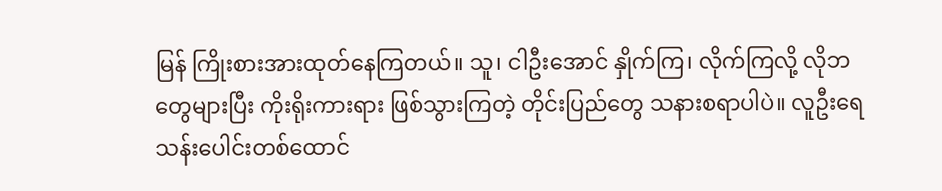မြန် ကြိုးစားအားထုတ်နေကြတယ်။ သူ၊ ငါဦးအောင် နှိုက်ကြ၊ လိုက်ကြလို့ လိုဘတွေများပြီး ကိုးရိုးကားရား ဖြစ်သွားကြတဲ့ တိုင်းပြည်တွေ သနားစရာပါပဲ။ လူဦးရေ သန်းပေါင်းတစ်ထောင်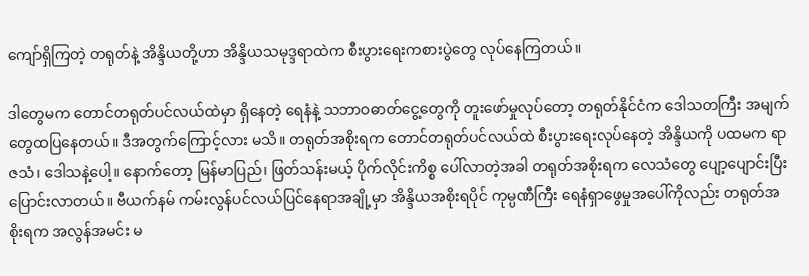ကျော်ရှိကြတဲ့ တရုတ်နဲ့ အိန္ဒိယတို့ဟာ အိန္ဒိယသမုဒ္ဒရာထဲက စီးပွားရေးကစားပွဲတွေ လုပ်နေကြတယ်။

ဒါတွေမက တောင်တရုတ်ပင်လယ်ထဲမှာ ရှိနေတဲ့ ရေနံနဲ့ သဘာဝဓာတ်ငွေ့တွေကို တူးဖော်မှုလုပ်တော့ တရုတ်နိုင်ငံက ဒေါသတကြီး အမျက်တွေထပြနေတယ်။ ဒီအတွက်ကြောင့်လား မသိ။ တရုတ်အစိုးရက တောင်တရုတ်ပင်လယ်ထဲ စီးပွားရေးလုပ်နေတဲ့ အိန္ဒိယကို ပထမက ရာဇသံ၊ ဒေါသနဲ့ပေါ့။ နောက်တော့ မြန်မာပြည်၊ ဖြတ်သန်းမယ့် ပိုက်လိုင်းကိစ္စ ပေါ်လာတဲ့အခါ တရုတ်အစိုးရက လေသံတွေ ပျော့ပျောင်းပြီး ပြောင်းလာတယ်။ ဗီယက်နမ် ကမ်းလွန်ပင်လယ်ပြင်နေရာအချို့မှာ အိန္ဒိယအစိုးရပိုင် ကုမ္ပဏီကြီး ရေနံရှာဖွေမှုအပေါ်ကိုလည်း တရုတ်အစိုးရက အလွန်အမင်း မ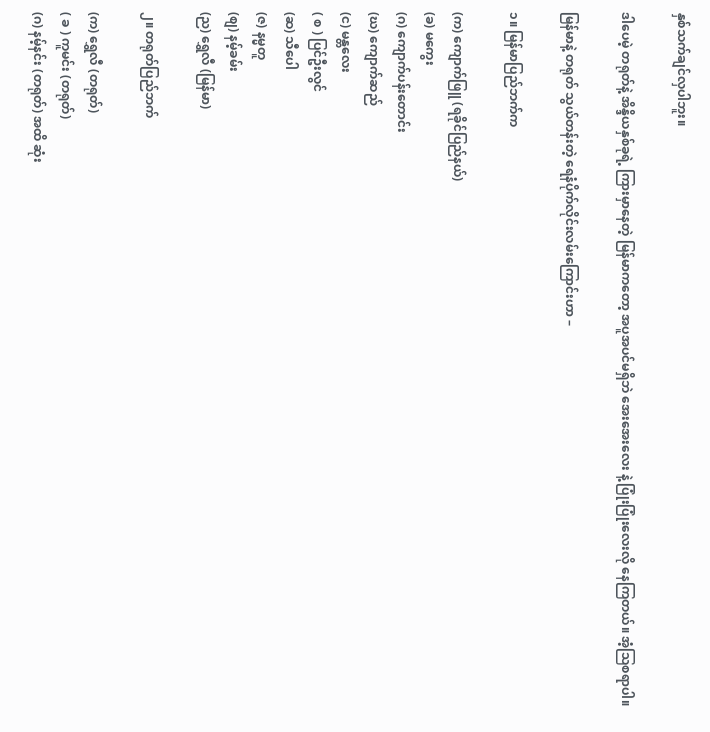နှစ်သက်ချင်လှပါဘူး။

ဒါပေမဲ့ တရုတ်နဲ့ အိန္ဒိယနှစ်ခုရဲ့ ကြားမှာနေတဲ့ မြန်မာကတော့ အပူအပင်မရှိဘဲ အေးအေးလေး နဲ့ ပြုံးပြုံးလေးလို နေကြတယ်။ အံ့ဩစရာပါ။

မြန်မာနဲ့ တရုတ် သွယ်တန်းတဲ့ ရေနံပိုက်လိုင်းလမ်းကြောင်းဟာ –

၁။ မြန်မာပြည်ဘက်က

(က) ကျောက်ဖြူ (ရခိုင်ပြည်နယ်)
(ခ) မကွေး
(ဂ) ကျောက်ပန်းတောင်း
(ဃ) ကျောက်ဆည်
(င) မန္တလေး
( စ ) ပြင်ဦးလွင်
(ဆ) သီပေါ
(ဇ) နမ္မတူ
(စျ) နမ့်ခမ်း
(ည) ရွှေလီ (မြန်မာ)

၂။ တရုတ်ပြည်ဘက်

(က) ရွှေလီ (တရုတ်)
( ခ ) ကူမင်း (တရုတ်)
(ဂ) နမ့်နင်း (တရုတ်) အထိ ဆုံး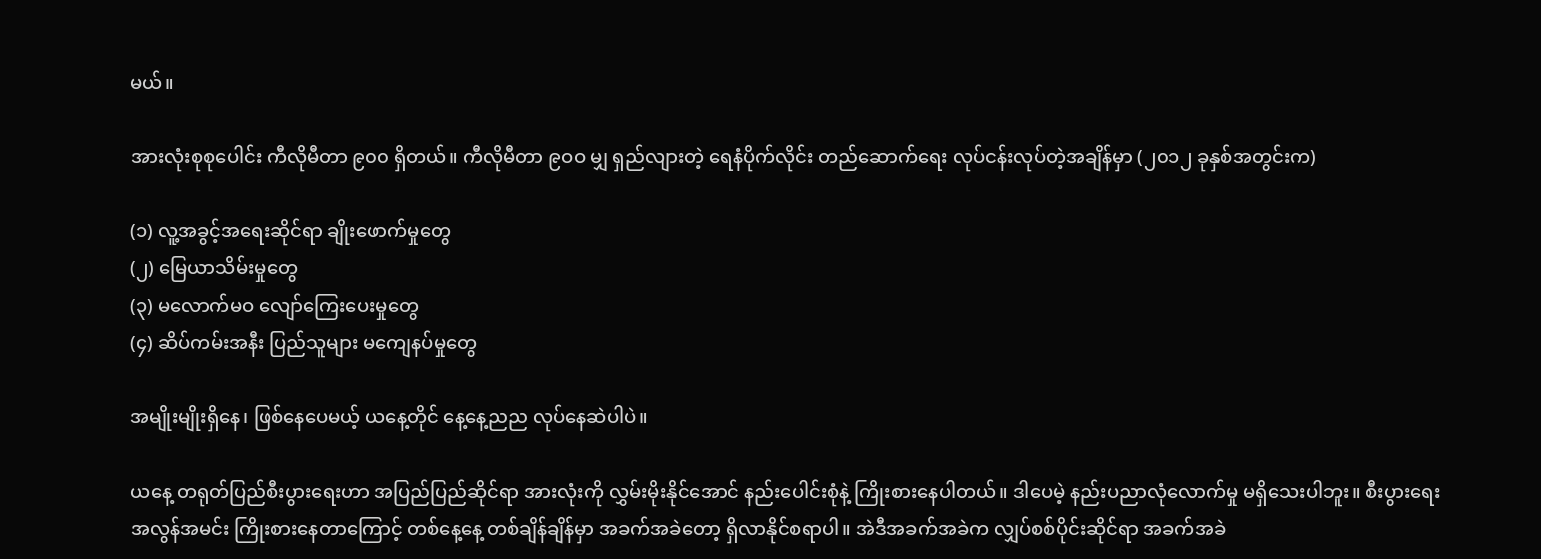မယ်။

အားလုံးစုစုပေါင်း ကီလိုမီတာ ၉၀၀ ရှိတယ်။ ကီလိုမီတာ ၉ဝဝ မျှ ရှည်လျားတဲ့ ရေနံပိုက်လိုင်း တည်ဆောက်ရေး လုပ်ငန်းလုပ်တဲ့အချိန်မှာ (၂၀၁၂ ခုနှစ်အတွင်းက)

(၁) လူ့အခွင့်အရေးဆိုင်ရာ ချိုးဖောက်မှုတွေ
(၂) မြေယာသိမ်းမှုတွေ
(၃) မလောက်မဝ လျော်ကြေးပေးမှုတွေ
(၄) ဆိပ်ကမ်းအနီး ပြည်သူများ မကျေနပ်မှုတွေ

အမျိုးမျိုးရှိနေ၊ ဖြစ်နေပေမယ့် ယနေ့တိုင် နေ့နေ့ညည လုပ်နေဆဲပါပဲ။

ယနေ့ တရုတ်ပြည်စီးပွားရေးဟာ အပြည်ပြည်ဆိုင်ရာ အားလုံးကို လွှမ်းမိုးနိုင်အောင် နည်းပေါင်းစုံနဲ့ ကြိုးစားနေပါတယ်။ ဒါပေမဲ့ နည်းပညာလုံလောက်မှု မရှိသေးပါဘူး။ စီးပွားရေး အလွန်အမင်း ကြိုးစားနေတာကြောင့် တစ်နေ့နေ့ တစ်ချိန်ချိန်မှာ အခက်အခဲတော့ ရှိလာနိုင်စရာပါ။ အဲဒီအခက်အခဲက လျှပ်စစ်ပိုင်းဆိုင်ရာ အခက်အခဲ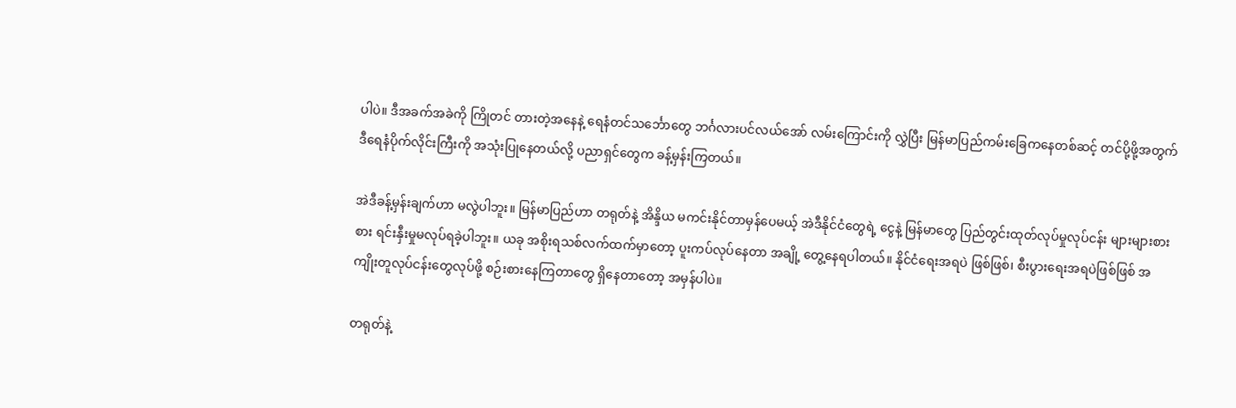ပါပဲ။ ဒီအခက်အခဲကို ကြိုတင် တားတဲ့အနေနဲ့ ရေနံတင်သင်္ဘောတွေ ဘင်္ဂလားပင်လယ်အော် လမ်းကြောင်းကို လွှဲပြီး မြန်မာပြည်ကမ်းခြေကနေတစ်ဆင့် တင်ပို့ဖို့အတွက် ဒီရေနံပိုက်လိုင်းကြီးကို အသုံးပြုနေတယ်လို့ ပညာရှင်တွေက ခန့်မှန်းကြတယ်။

အဲဒီခန့်မှန်းချက်ဟာ မလွဲပါဘူး။ မြန်မာပြည်ဟာ တရုတ်နဲ့ အိန္ဒိယ မကင်းနိုင်တာမှန်ပေမယ့် အဲဒီနိုင်ငံတွေရဲ့ ငွေနဲ့ မြန်မာတွေ ပြည်တွင်းထုတ်လုပ်မှုလုပ်ငန်း များများစားစား ရင်းနှီးမှုမလုပ်ရခဲ့ပါဘူး။ ယခု အစိုးရသစ်လက်ထက်မှာတော့ ပူးကပ်လုပ်နေတာ အချို့ တွေ့နေရပါတယ်။ နိုင်ငံရေးအရပဲ ဖြစ်ဖြစ်၊ စီးပွားရေးအရပဲဖြစ်ဖြစ် အကျိုးတူလုပ်ငန်းတွေလုပ်ဖို့ စဉ်းစားနေကြတာတွေ ရှိနေတာတော့ အမှန်ပါပဲ။

တရုတ်နဲ့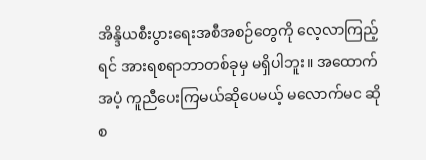အိန္ဒိယစီးပွားရေးအစီအစဉ်တွေကို လေ့လာကြည့်ရင် အားရစရာဘာတစ်ခုမှ မရှိပါဘူး။ အထောက်အပံ့ ကူညီပေးကြမယ်ဆိုပေမယ့် မလောက်မင ဆိုစ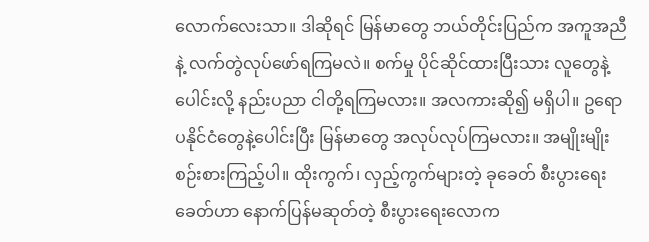လောက်လေးသာ။ ဒါဆိုရင် မြန်မာတွေ ဘယ်တိုင်းပြည်က အကူအညီနဲ့ လက်တွဲလုပ်ဖော်ရကြမလဲ။ စက်မှု ပိုင်ဆိုင်ထားပြီးသား လူတွေနဲ့ပေါင်းလို့ နည်းပညာ ငါတို့ရကြမလား။ အလကားဆို၍ မရှိပါ။ ဥရောပနိုင်ငံတွေနဲ့ပေါင်းပြီး မြန်မာတွေ အလုပ်လုပ်ကြမလား။ အမျိုးမျိုးစဉ်းစားကြည့်ပါ။ ထိုးကွက်၊ လှည့်ကွက်များတဲ့ ခုခေတ် စီးပွားရေးခေတ်ဟာ နောက်ပြန်မဆုတ်တဲ့ စီးပွားရေးလောက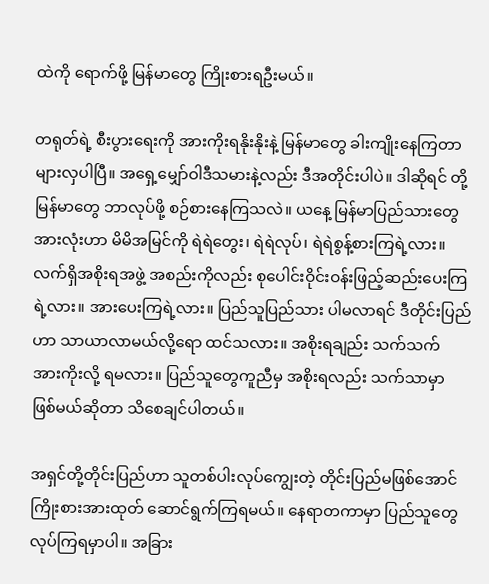ထဲကို ရောက်ဖို့ မြန်မာတွေ ကြိုးစားရဦးမယ်။

တရုတ်ရဲ့ စီးပွားရေးကို အားကိုးရနိုးနိုးနဲ့ မြန်မာတွေ ခါးကျိုးနေကြတာများလှပါပြီ။ အရှေ့မျှော်ဝါဒီသမားနဲ့လည်း ဒီအတိုင်းပါပဲ။ ဒါဆိုရင် တို့မြန်မာတွေ ဘာလုပ်ဖို့ စဉ်စားနေကြသလဲ။ ယနေ့ မြန်မာပြည်သားတွေအားလုံးဟာ မိမိအမြင်ကို ရဲရဲတွေး၊ ရဲရဲလုပ်၊ ရဲရဲစွန့်စားကြရဲ့လား။ လက်ရှိအစိုးရအဖွဲ့ အစည်းကိုလည်း စုပေါင်းဝိုင်းဝန်းဖြည့်ဆည်းပေးကြရဲ့လား။ အားပေးကြရဲ့လား။ ပြည်သူပြည်သား ပါမလာရင် ဒီတိုင်းပြည်ဟာ သာယာလာမယ်လို့ရော ထင်သလား။ အစိုးရချည်း သက်သက် အားကိုးလို့ ရမလား။ ပြည်သူတွေကူညီမှ အစိုးရလည်း သက်သာမှာ ဖြစ်မယ်ဆိုတာ သိစေချင်ပါတယ်။

အရှင်တို့တိုင်းပြည်ဟာ သူတစ်ပါးလုပ်ကျွေးတဲ့ တိုင်းပြည်မဖြစ်အောင် ကြိုးစားအားထုတ် ဆောင်ရွက်ကြရမယ်။ နေရာတကာမှာ ပြည်သူတွေ လုပ်ကြရမှာပါ။ အခြား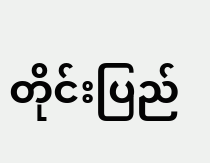တိုင်းပြည်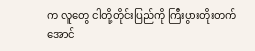က လူတွေ ငါတို့တိုင်းပြည်ကို ကြီးပွားတိုးတက်အောင်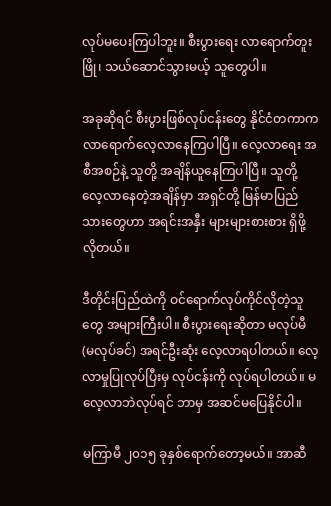လုပ်မပေးကြပါဘူး။ စီးပွားရေး လာရောက်တူးဖြို၊ သယ်ဆောင်သွားမယ့် သူတွေပါ။

အခုဆိုရင် စီးပွားဖြစ်လုပ်ငန်းတွေ နိုင်ငံတကာက လာရောက်လေ့လာနေကြပါပြီ။ လေ့လာရေး အစီအစဉ်နဲ့ သူတို့ အချိန်ယူနေကြပါပြီ။ သူတို့ လေ့လာနေတဲ့အချိန်မှာ အရှင်တို့ မြန်မာပြည်သားတွေဟာ အရင်းအနှီး များများစားစား ရှိဖို့လိုတယ်။

ဒီတိုင်းပြည်ထဲကို ဝင်ရောက်လုပ်ကိုင်လိုတဲ့သူတွေ အများကြီးပါ။ စီးပွားရေးဆိုတာ မလုပ်မီ (မလုပ်ခင်) အရင်ဦးဆုံး လေ့လာရပါတယ်။ လေ့လာမှုပြုလုပ်ပြီးမှ လုပ်ငန်းကို လုပ်ရပါတယ်။ မလေ့လာဘဲလုပ်ရင် ဘာမှ အဆင်မပြေနိုင်ပါ။

မကြာမီ ၂၀၁၅ ခုနှစ်ရောက်တော့မယ်။ အာဆီ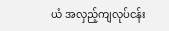ယံ အလှည့်ကျလုပ်ငန်း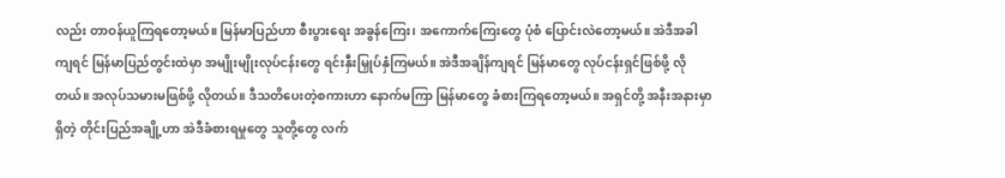လည်း တာဝန်ယူကြရတော့မယ်။ မြန်မာပြည်ဟာ စီးပွားရေး အခွန်ကြေး၊ အကောက်ကြေးတွေ ပုံစံ ပြောင်းလဲတော့မယ်။ အဲဒီအခါကျရင် မြန်မာပြည်တွင်းထဲမှာ အမျိုးမျိုးလုပ်ငန်းတွေ ရင်းနှီးမြှုပ်နှံကြမယ်။ အဲဒီအချိန်ကျရင် မြန်မာတွေ လုပ်ငန်းရှင်ဖြစ်ဖို့ လိုတယ်။ အလုပ်သမားမဖြစ်ဖို့ လိုတယ်။ ဒီသတိပေးတဲ့စကားဟာ နောက်မကြာ မြန်မာတွေ ခံစားကြရတော့မယ်။ အရှင်တို့ အနီးအနားမှာရှိတဲ့ တိုင်းပြည်အချို့ဟာ အဲဒီခံစားရမှုတွေ သူတို့တွေ လက်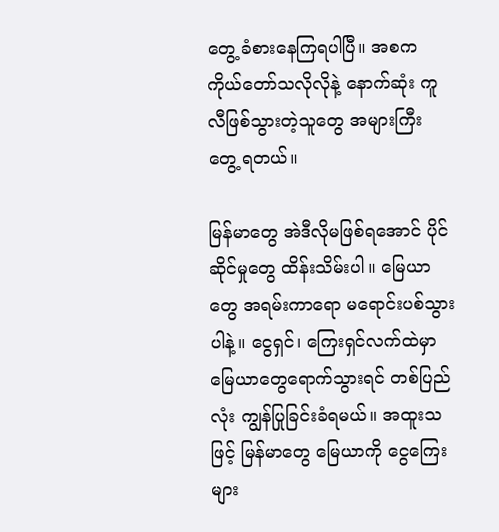တွေ့ ခံစားနေကြရပါပြီ။ အစက ကိုယ်တော်သလိုလိုနဲ့ နောက်ဆုံး ကူလီဖြစ်သွားတဲ့သူတွေ အများကြီး တွေ့ ရတယ်။

မြန်မာတွေ အဲဒီလိုမဖြစ်ရအောင် ပိုင်ဆိုင်မှုတွေ ထိန်းသိမ်းပါ။ မြေယာတွေ အရမ်းကာရော မရောင်းပစ်သွားပါနဲ့။ ငွေရှင်၊ ကြေးရှင်လက်ထဲမှာ မြေယာတွေရောက်သွားရင် တစ်ပြည်လုံး ကျွန်ပြုခြင်းခံရမယ်။ အထူးသဖြင့် မြန်မာတွေ မြေယာကို ငွေကြေးများ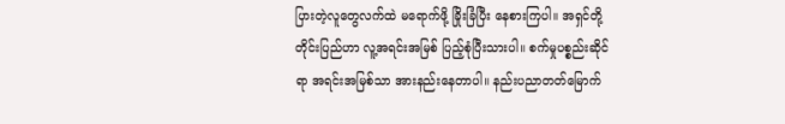ပြားတဲ့လူတွေလက်ထဲ မရောက်ဖို့ ခြိုးခြံပြီး နေစားကြပါ။ အရှင်တို့ တိုင်းပြည်ဟာ လူ့အရင်းအမြစ် ပြည့်စုံပြီးသားပါ။ စက်မှုပစ္စည်းဆိုင်ရာ အရင်းအမြစ်သာ အားနည်းနေတာပါ။ နည်းပညာတတ်မြောက်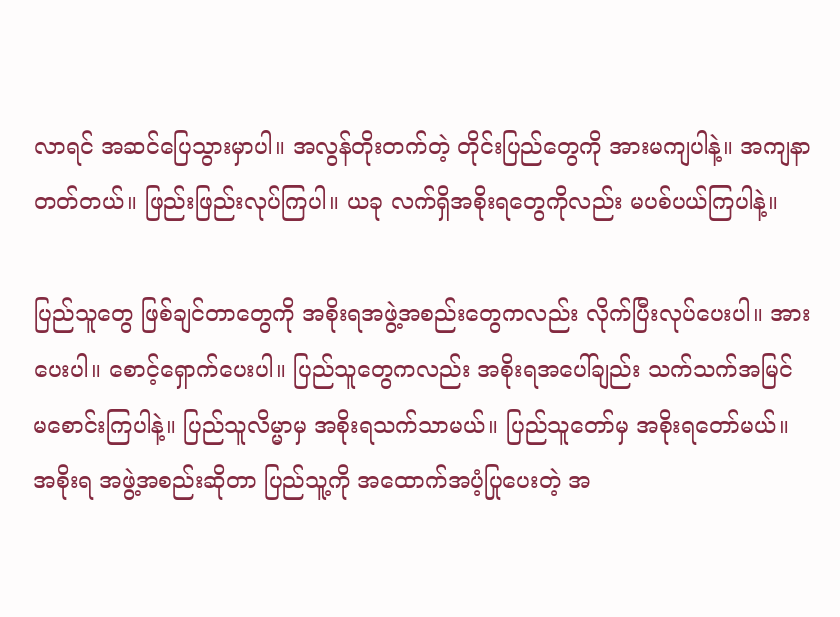လာရင် အဆင်ပြေသွားမှာပါ။ အလွန်တိုးတက်တဲ့ တိုင်းပြည်တွေကို အားမကျပါနဲ့။ အကျနာတတ်တယ်။ ဖြည်းဖြည်းလုပ်ကြပါ။ ယခု လက်ရှိအစိုးရတွေကိုလည်း မပစ်ပယ်ကြပါနဲ့။

ပြည်သူတွေ ဖြစ်ချင်တာတွေကို အစိုးရအဖွဲ့အစည်းတွေကလည်း လိုက်ပြီးလုပ်ပေးပါ။ အားပေးပါ။ စောင့်ရှောက်ပေးပါ။ ပြည်သူတွေကလည်း အစိုးရအပေါ်ချည်း သက်သက်အမြင် မစောင်းကြပါနဲ့။ ပြည်သူလိမ္မာမှ အစိုးရသက်သာမယ်။ ပြည်သူတော်မှ အစိုးရတော်မယ်။ အစိုးရ အဖွဲ့အစည်းဆိုတာ ပြည်သူ့ကို အထောက်အပံ့ပြုပေးတဲ့ အ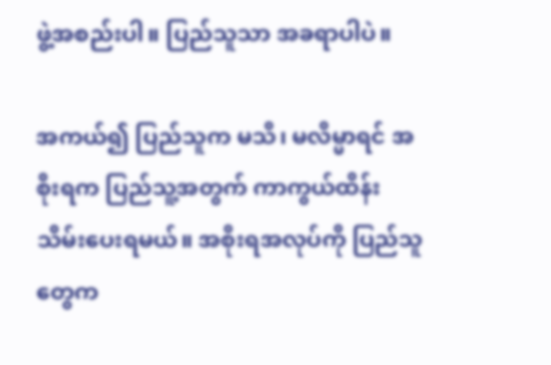ဖွဲ့အစည်းပါ။ ပြည်သူသာ အခရာပါပဲ။

အကယ်၍ ပြည်သူက မသိ၊ မလိမ္မာရင် အစိုးရက ပြည်သူ့အတွက် ကာကွယ်ထိန်းသိမ်းပေးရမယ်။ အစိုးရအလုပ်ကို ပြည်သူတွေက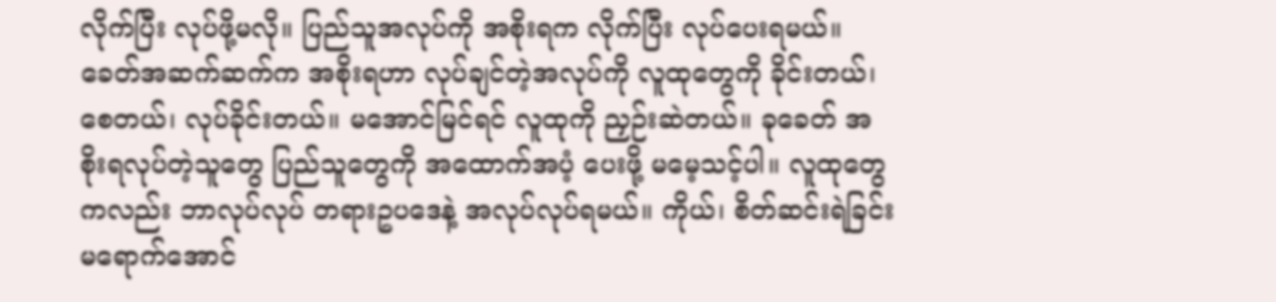လိုက်ပြီး လုပ်ဖို့မလို။ ပြည်သူအလုပ်ကို အစိုးရက လိုက်ပြီး လုပ်ပေးရမယ်။ ခေတ်အဆက်ဆက်က အစိုးရဟာ လုပ်ချင်တဲ့အလုပ်ကို လူထုတွေကို ခိုင်းတယ်၊ စေတယ်၊ လုပ်ခိုင်းတယ်။ မအောင်မြင်ရင် လူထုကို ညှဉ်းဆဲတယ်။ ခုခေတ် အစိုးရလုပ်တဲ့သူတွေ ပြည်သူတွေကို အထောက်အပံ့ ပေးဖို့ မမေ့သင့်ပါ။ လူထုတွေကလည်း ဘာလုပ်လုပ် တရားဥပဒေနဲ့ အလုပ်လုပ်ရမယ်။ ကိုယ်၊ စိတ်ဆင်းရဲခြင်း မရောက်အောင်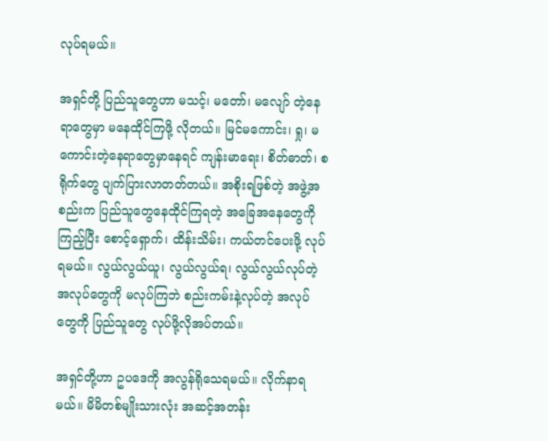လုပ်ရမယ်။

အရှင်တို့ ပြည်သူတွေဟာ မသင့်၊ မတော်၊ မလျော် တဲ့နေရာတွေမှာ မနေထိုင်ကြဖို့ လိုတယ်။ မြင်မကောင်း၊ ရှု၊ မကောင်းတဲ့နေရာတွေမှာနေရင် ကျန်းမာရေး၊ စိတ်ဓာတ်၊ စရိုက်တွေ ပျက်ပြားလာတတ်တယ်။ အစိုးရဖြစ်တဲ့ အဖွဲ့အစည်းက ပြည်သူတွေနေထိုင်ကြရတဲ့ အခြေအနေတွေကို ကြည့်ပြီး စောင့်ရှောက်၊ ထိန်းသိမ်း၊ ကယ်တင်ပေးဖို့ လုပ်ရမယ်။ လွယ်လွယ်ယူ၊ လွယ်လွယ်ရ၊ လွယ်လွယ်လုပ်တဲ့ အလုပ်တွေကို မလုပ်ကြဘဲ စည်းကမ်းနဲ့လုပ်တဲ့ အလုပ်တွေကို ပြည်သူတွေ လုပ်ဖို့လိုအပ်တယ်။

အရှင်တို့ဟာ ဥပဒေကို အလွန်ရိုသေရမယ်။ လိုက်နာရမယ်။ မိမိတစ်မျိုးသားလုံး အဆင့်အတန်း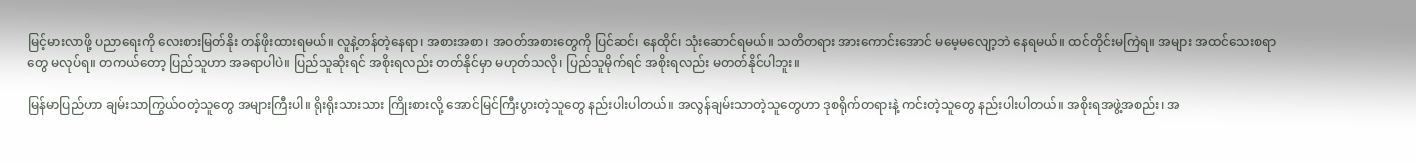မြင့်မားလာဖို့ ပညာရေးကို လေးစားမြတ်နိုး တန်ဖိုးထားရမယ်။ လူနဲ့တန်တဲ့နေရာ၊ အစားအစာ၊ အဝတ်အစားတွေကို ပြင်ဆင်၊ နေထိုင်၊ သုံးဆောင်ရမယ်။ သတိတရား အားကောင်းအောင် မမေ့မလျော့ဘဲ နေရမယ်။ ထင်တိုင်းမကြဲရ။ အများ အထင်သေးစရာတွေ မလုပ်ရ။ တကယ်တော့ ပြည်သူဟာ အခရာပါပဲ။ ပြည်သူဆိုးရင် အစိုးရလည်း တတ်နိုင်မှာ မဟုတ်သလို၊ ပြည်သူမိုက်ရင် အစိုးရလည်း မတတ်နိုင်ပါဘူး။

မြန်မာပြည်ဟာ ချမ်းသာကြွယ်ဝတဲ့သူတွေ အများကြီးပါ။ ရိုးရိုးသားသား ကြိုးစားလို့ အောင်မြင်ကြီးပွားတဲ့သူတွေ နည်းပါးပါတယ်။ အလွန်ချမ်းသာတဲ့သူတွေဟာ ဒုစရိုက်တရားနဲ့ ကင်းတဲ့သူတွေ နည်းပါးပါတယ်။ အစိုးရအဖွဲ့အစည်း၊ အ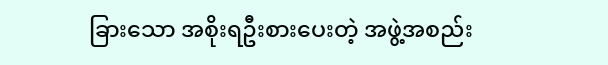ခြားသော အစိုးရဦးစားပေးတဲ့ အဖွဲ့အစည်း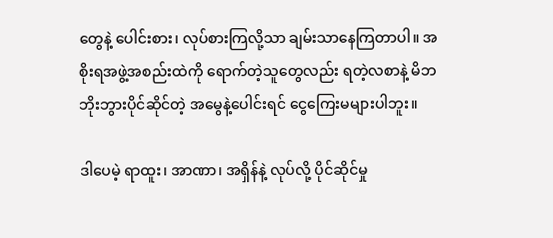တွေနဲ့ ပေါင်းစား၊ လုပ်စားကြလို့သာ ချမ်းသာနေကြတာပါ။ အစိုးရအဖွဲ့အစည်းထဲကို ရောက်တဲ့သူတွေလည်း ရတဲ့လစာနဲ့ မိဘဘိုးဘွားပိုင်ဆိုင်တဲ့ အမွေနဲ့ပေါင်းရင် ငွေကြေးမများပါဘူး။

ဒါပေမဲ့ ရာထူး၊ အာဏာ၊ အရှိန်နဲ့ လုပ်လို့ ပိုင်ဆိုင်မှု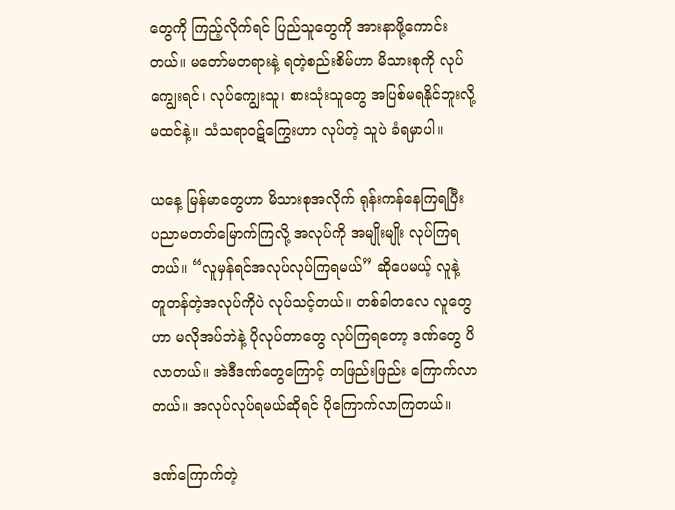တွေကို ကြည့်လိုက်ရင် ပြည်သူတွေကို အားနာဖို့ကောင်းတယ်။ မတော်မတရားနဲ့ ရတဲ့စည်းစိမ်ဟာ မိသားစုကို လုပ်ကျွေးရင်၊ လုပ်ကျွေးသူ၊ စားသုံးသူတွေ အပြစ်မရနိုင်ဘူးလို့ မထင်နဲ့။ သံသရာဝဋ်ကြွေးဟာ လုပ်တဲ့ သူပဲ ခံရမှာပါ။

ယနေ့ မြန်မာတွေဟာ မိသားစုအလိုက် ရုန်းကန်နေကြရပြီး ပညာမတတ်မြောက်ကြလို့ အလုပ်ကို အမျိုးမျိုး လုပ်ကြရတယ်။ “လူမှန်ရင်အလုပ်လုပ်ကြရမယ်” ဆိုပေမယ့် လူနဲ့ တူတန်တဲ့အလုပ်ကိုပဲ လုပ်သင့်တယ်။ တစ်ခါတလေ လူတွေဟာ မလိုအပ်ဘဲနဲ့ ပိုလုပ်တာတွေ လုပ်ကြရတော့ ဒဏ်တွေ ပိလာတယ်။ အဲဒီဒဏ်တွေကြောင့် တဖြည်းဖြည်း ကြောက်လာတယ်။ အလုပ်လုပ်ရမယ်ဆိုရင် ပိုကြောက်လာကြတယ်။

ဒဏ်ကြောက်တဲ့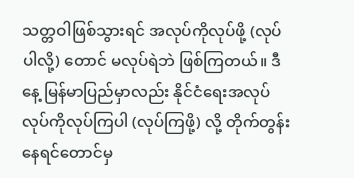သတ္တဝါဖြစ်သွားရင် အလုပ်ကိုလုပ်ဖို့ (လုပ်ပါလို့) တောင် မလုပ်ရဲဘဲ ဖြစ်ကြတယ်။ ဒီနေ့ မြန်မာပြည်မှာလည်း နိုင်ငံရေးအလုပ် လုပ်ကိုလုပ်ကြပါ (လုပ်ကြဖို့) လို့ တိုက်တွန်းနေရင်တောင်မှ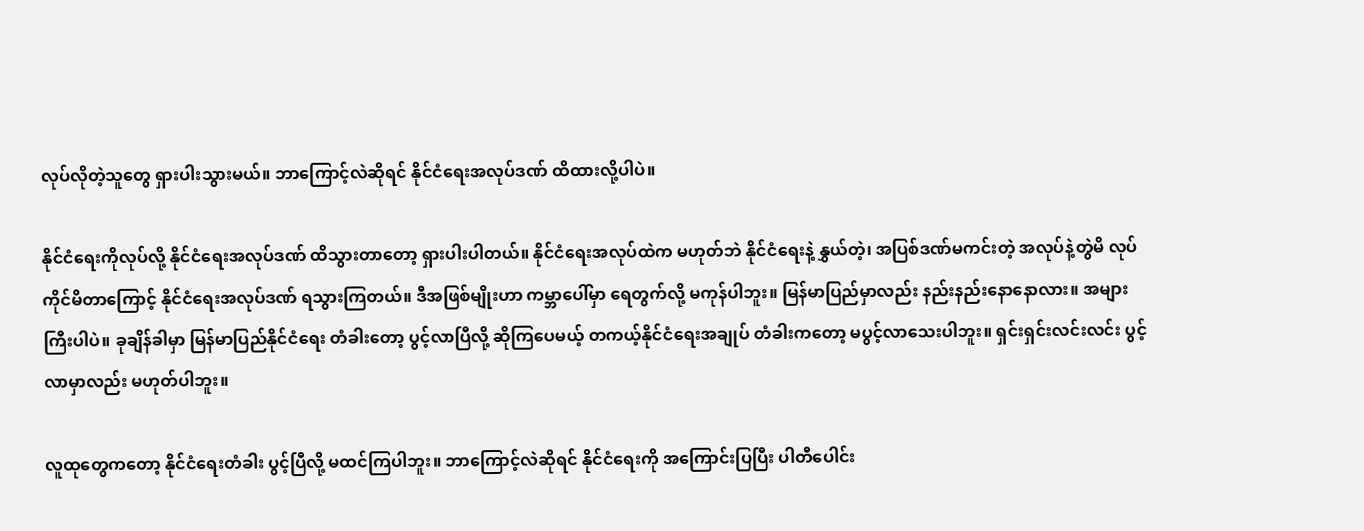လုပ်လိုတဲ့သူတွေ ရှားပါးသွားမယ်။ ဘာကြောင့်လဲဆိုရင် နိုင်ငံရေးအလုပ်ဒဏ် ထိထားလို့ပါပဲ။

နိုင်ငံရေးကိုလုပ်လို့ နိုင်ငံရေးအလုပ်ဒဏ် ထိသွားတာတော့ ရှားပါးပါတယ်။ နိုင်ငံရေးအလုပ်ထဲက မဟုတ်ဘဲ နိုင်ငံရေးနဲ့ နွှယ်တဲ့၊ အပြစ်ဒဏ်မကင်းတဲ့ အလုပ်နဲ့တွဲမိ လုပ်ကိုင်မိတာကြောင့် နိုင်ငံရေးအလုပ်ဒဏ် ရသွားကြတယ်။ ဒီအဖြစ်မျိုးဟာ ကမ္ဘာပေါ်မှာ ရေတွက်လို့ မကုန်ပါဘူး။ မြန်မာပြည်မှာလည်း နည်းနည်းနောနောလား။ အများကြီးပါပဲ။ ခုချိန်ခါမှာ မြန်မာပြည်နိုင်ငံရေး တံခါးတော့ ပွင့်လာပြီလို့ ဆိုကြပေမယ့် တကယ့်နိုင်ငံရေးအချုပ် တံခါးကတော့ မပွင့်လာသေးပါဘူး။ ရှင်းရှင်းလင်းလင်း ပွင့်လာမှာလည်း မဟုတ်ပါဘူး။

လူထုတွေကတော့ နိုင်ငံရေးတံခါး ပွင့်ပြီလို့ မထင်ကြပါဘူး။ ဘာကြောင့်လဲဆိုရင် နိုင်ငံရေးကို အကြောင်းပြပြီး ပါတီပေါင်း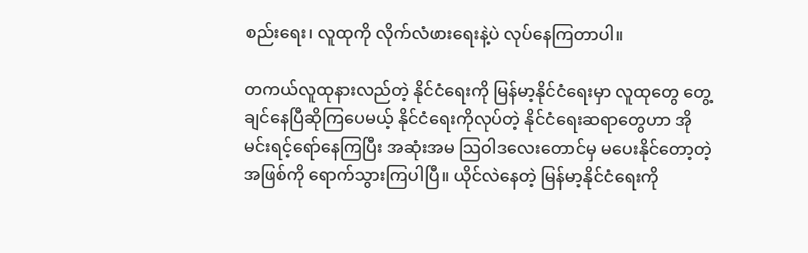စည်းရေး၊ လူထုကို လိုက်လံဖားရေးနဲ့ပဲ လုပ်နေကြတာပါ။

တကယ်လူထုနားလည်တဲ့ နိုင်ငံရေးကို မြန်မာ့နိုင်ငံရေးမှာ လူထုတွေ တွေ့ချင်နေပြီဆိုကြပေမယ့် နိုင်ငံရေးကိုလုပ်တဲ့ နိုင်ငံရေးဆရာတွေဟာ အိုမင်းရင့်ရော်နေကြပြီး အဆုံးအမ သြဝါဒလေးတောင်မှ မပေးနိုင်တော့တဲ့အဖြစ်ကို ရောက်သွားကြပါပြီ။ ယိုင်လဲနေတဲ့ မြန်မာ့နိုင်ငံရေးကို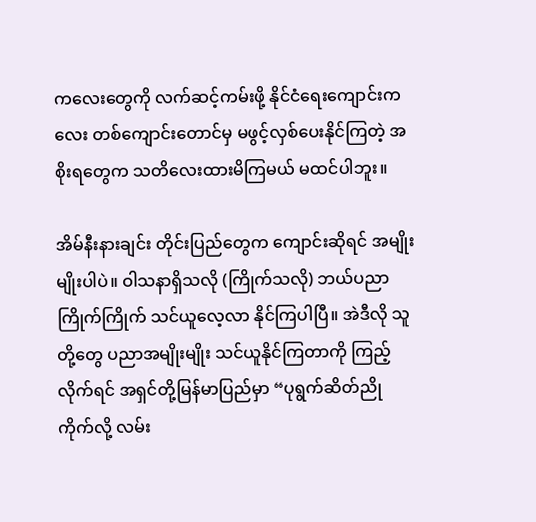ကလေးတွေကို လက်ဆင့်ကမ်းဖို့ နိုင်ငံရေးကျောင်းကလေး တစ်ကျောင်းတောင်မှ မဖွင့်လှစ်ပေးနိုင်ကြတဲ့ အစိုးရတွေက သတိလေးထားမိကြမယ် မထင်ပါဘူး။

အိမ်နီးနားချင်း တိုင်းပြည်တွေက ကျောင်းဆိုရင် အမျိုးမျိုးပါပဲ။ ဝါသနာရှိသလို (ကြိုက်သလို) ဘယ်ပညာကြိုက်ကြိုက် သင်ယူလေ့လာ နိုင်ကြပါပြီ။ အဲဒီလို သူတို့တွေ ပညာအမျိုးမျိုး သင်ယူနိုင်ကြတာကို ကြည့်လိုက်ရင် အရှင်တို့မြန်မာပြည်မှာ “ပုရွက်ဆိတ်ညို ကိုက်လို့ လမ်း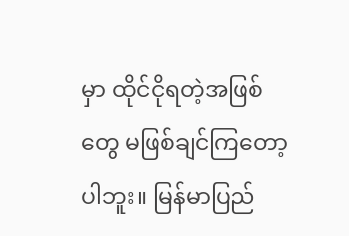မှာ ထိုင်ငိုရတဲ့အဖြစ်တွေ မဖြစ်ချင်ကြတော့ပါဘူး။ မြန်မာပြည်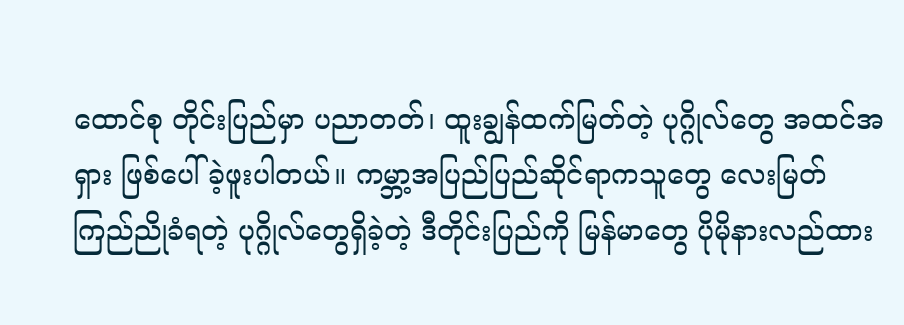ထောင်စု တိုင်းပြည်မှာ ပညာတတ်၊ ထူးချွန်ထက်မြတ်တဲ့ ပုဂ္ဂိုလ်တွေ အထင်အရှား ဖြစ်ပေါ်ခဲ့ဖူးပါတယ်။ ကမ္ဘာ့အပြည်ပြည်ဆိုင်ရာကသူတွေ လေးမြတ်ကြည်ညိုခံရတဲ့ ပုဂ္ဂိုလ်တွေရှိခဲ့တဲ့ ဒီတိုင်းပြည်ကို မြန်မာတွေ ပိုမိုနားလည်ထား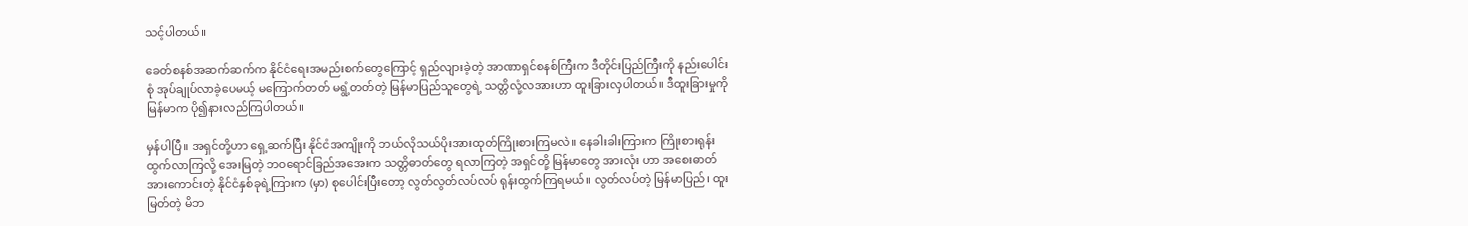သင့်ပါတယ်။

ခေတ်စနစ်အဆက်ဆက်က နိုင်ငံရေးအမည်းစက်တွေကြောင့် ရှည်လျားခဲ့တဲ့ အာဏာရှင်စနစ်ကြီးက ဒီတိုင်းပြည်ကြီးကို နည်းပေါင်းစုံ အုပ်ချုပ်လာခဲ့ပေမယ့် မကြောက်တတ် မရွံ့တတ်တဲ့ မြန်မာပြည်သူတွေရဲ့ သတ္တိလုံ့လအားဟာ ထူးခြားလှပါတယ်။ ဒီထူးခြားမှုကို မြန်မာက ပို၍နားလည်ကြပါတယ်။

မှန်ပါပြီ။ အရှင်တို့ဟာ ရှေ့ဆက်ပြီး နိုင်ငံအကျိုးကို ဘယ်လိုသယ်ပိုးအားထုတ်ကြိုးစားကြမလဲ။ နေခါးခါးကြားက ကြိုးစားရုန်းထွက်လာကြလို့ အေးမြတဲ့ ဘဝရောင်ခြည်အအေးက သတ္တိဓာတ်တွေ ရလာကြတဲ့ အရှင်တို့ မြန်မာတွေ အားလုံး ဟာ အစေးဓာတ်အားကောင်းတဲ့ နိုင်ငံနှစ်ခုရဲ့ကြားက (မှာ) စုပေါင်းပြီးတော့ လွတ်လွတ်လပ်လပ် ရုန်းထွက်ကြရမယ်။ လွတ်လပ်တဲ့ မြန်မာပြည်၊ ထူးမြတ်တဲ့ မိဘ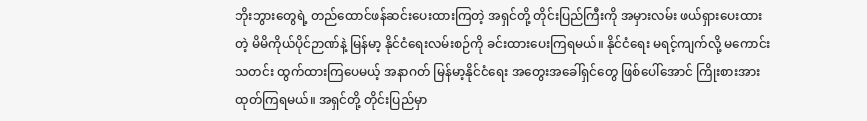ဘိုးဘွားတွေရဲ့ တည်ထောင်ဖန်ဆင်းပေးထားကြတဲ့ အရှင်တို့ တိုင်းပြည်ကြီးကို အမှားလမ်း ဖယ်ရှားပေးထားတဲ့ မိမိကိုယ်ပိုင်ဉာဏ်နဲ့ မြန်မာ့ နိုင်ငံရေးလမ်းစဉ်ကို ခင်းထားပေးကြရမယ်။ နိုင်ငံရေး မရင့်ကျက်လို့ မကောင်းသတင်း ထွက်ထားကြပေမယ့် အနာဂတ် မြန်မာ့နိုင်ငံရေး အတွေးအခေါ်ရှင်တွေ ဖြစ်ပေါ်အောင် ကြိုးစားအားထုတ်ကြရမယ်။ အရှင်တို့ တိုင်းပြည်မှာ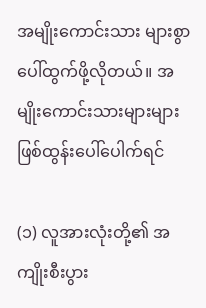အမျိုးကောင်းသား များစွာပေါ်ထွက်ဖို့လိုတယ်။ အမျိုးကောင်းသားများများ ဖြစ်ထွန်းပေါ်ပေါက်ရင်

(၁) လူအားလုံးတို့၏ အကျိုးစီးပွား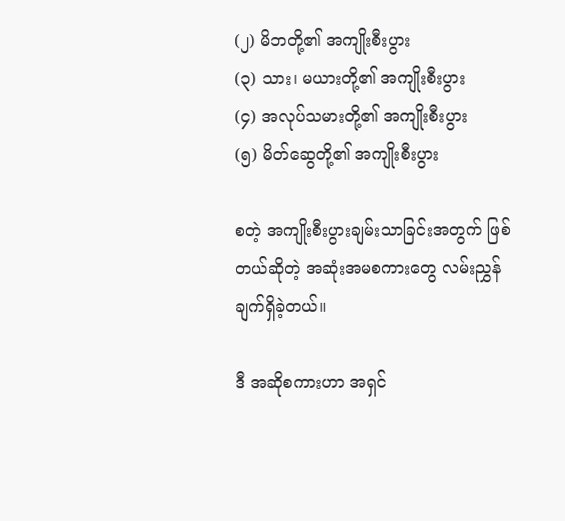(၂) မိဘတို့၏ အကျိုးစီးပွား
(၃) သား၊ မယားတို့၏ အကျိုးစီးပွား
(၄) အလုပ်သမားတို့၏ အကျိုးစီးပွား
(၅) မိတ်ဆွေတို့၏ အကျိုးစီးပွား

စတဲ့ အကျိုးစီးပွားချမ်းသာခြင်းအတွက် ဖြစ်တယ်ဆိုတဲ့ အဆုံးအမစကားတွေ လမ်းညွှန်ချက်ရှိခဲ့တယ်။

ဒီ အဆိုစကားဟာ အရှင်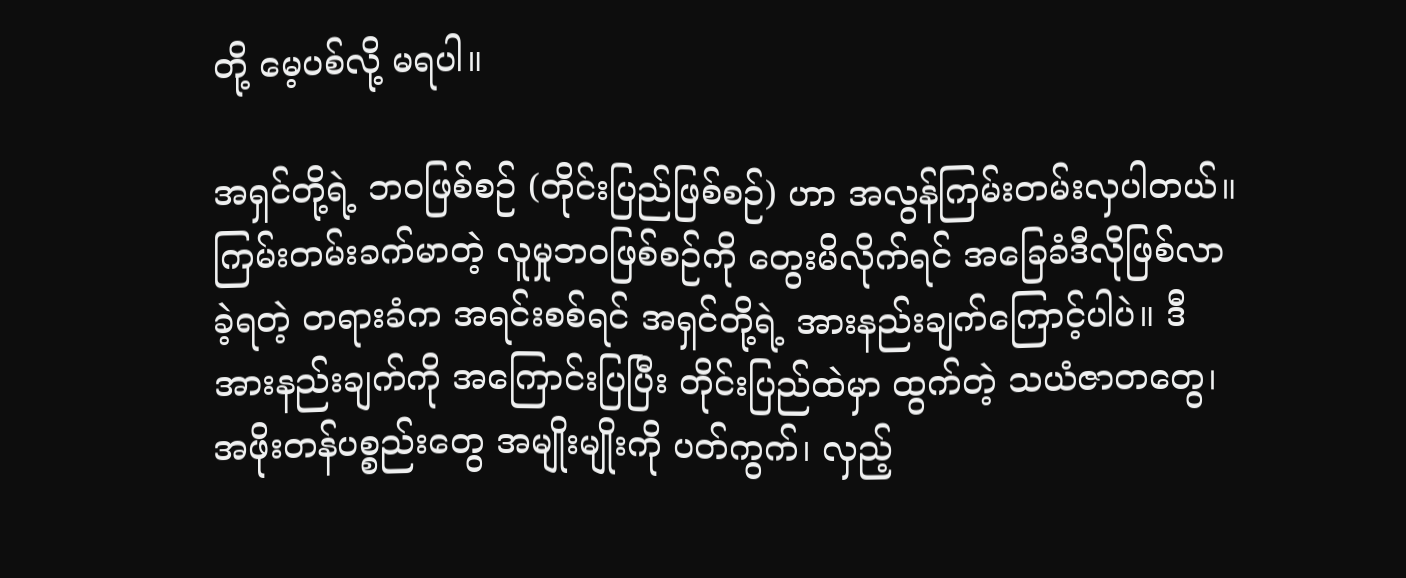တို့ မေ့ပစ်လို့ မရပါ။

အရှင်တို့ရဲ့ ဘဝဖြစ်စဉ် (တိုင်းပြည်ဖြစ်စဉ်) ဟာ အလွန်ကြမ်းတမ်းလှပါတယ်။ ကြမ်းတမ်းခက်မာတဲ့ လူမှုဘဝဖြစ်စဉ်ကို တွေးမိလိုက်ရင် အခြေခံဒီလိုဖြစ်လာခဲ့ရတဲ့ တရားခံက အရင်းစစ်ရင် အရှင်တို့ရဲ့ အားနည်းချက်ကြောင့်ပါပဲ။ ဒီအားနည်းချက်ကို အကြောင်းပြပြီး တိုင်းပြည်ထဲမှာ ထွက်တဲ့ သယံဇာတတွေ၊ အဖိုးတန်ပစ္စည်းတွေ အမျိုးမျိုးကို ပတ်ကွက်၊ လှည့်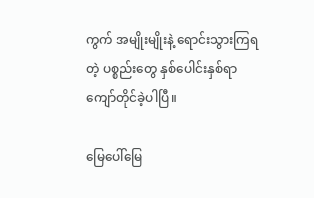ကွက် အမျိုးမျိုးနဲ့ ရောင်းသွားကြရတဲ့ ပစ္စည်းတွေ နှစ်ပေါင်းနှစ်ရာ ကျော်တိုင်ခဲ့ပါပြီ။

မြေပေါ်မြေ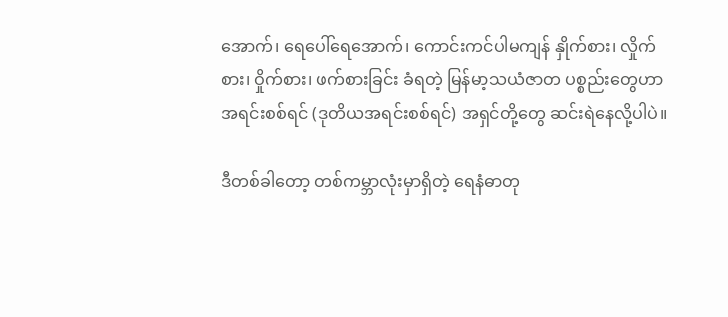အောက်၊ ရေပေါ်ရေအောက်၊ ကောင်းကင်ပါမကျန် နှိုက်စား၊ လှိုက်စား၊ ဝှိုက်စား၊ ဖက်စားခြင်း ခံရတဲ့ မြန်မာ့သယံဇာတ ပစ္စည်းတွေဟာ အရင်းစစ်ရင် (ဒုတိယအရင်းစစ်ရင်) အရှင်တို့တွေ ဆင်းရဲနေလို့ပါပဲ။

ဒီတစ်ခါတော့ တစ်ကမ္ဘာလုံးမှာရှိတဲ့ ရေနံဓာတု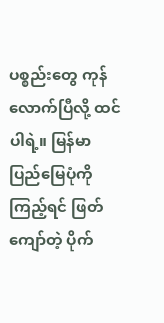ပစ္စည်းတွေ ကုန်လောက်ပြီလို့ ထင်ပါရဲ့။ မြန်မာပြည်မြေပုံကို ကြည့်ရင် ဖြတ်ကျော်တဲ့ ပိုက်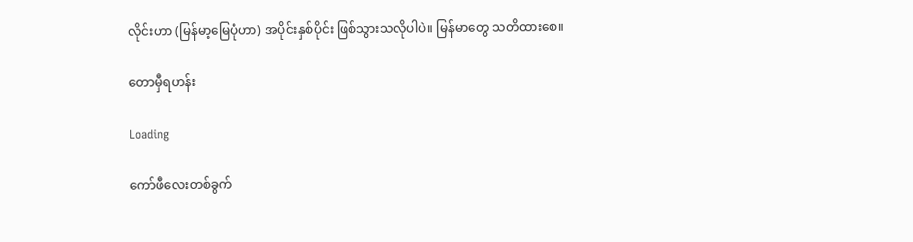လိုင်းဟာ (မြန်မာ့မြေပုံဟာ) အပိုင်းနှစ်ပိုင်း ဖြစ်သွားသလိုပါပဲ။ မြန်မာတွေ သတိထားစေ။

တောမှီရဟန်း

Loading

ကော်ဖီလေးတစ်ခွက်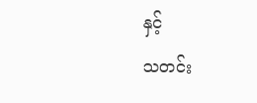နှင့်
သတင်း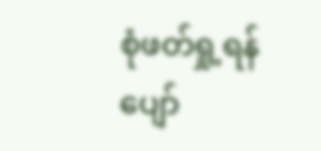စုံဖတ်ရှု့ရန်
ပျော်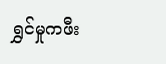ရွှင်မှုကဖီး